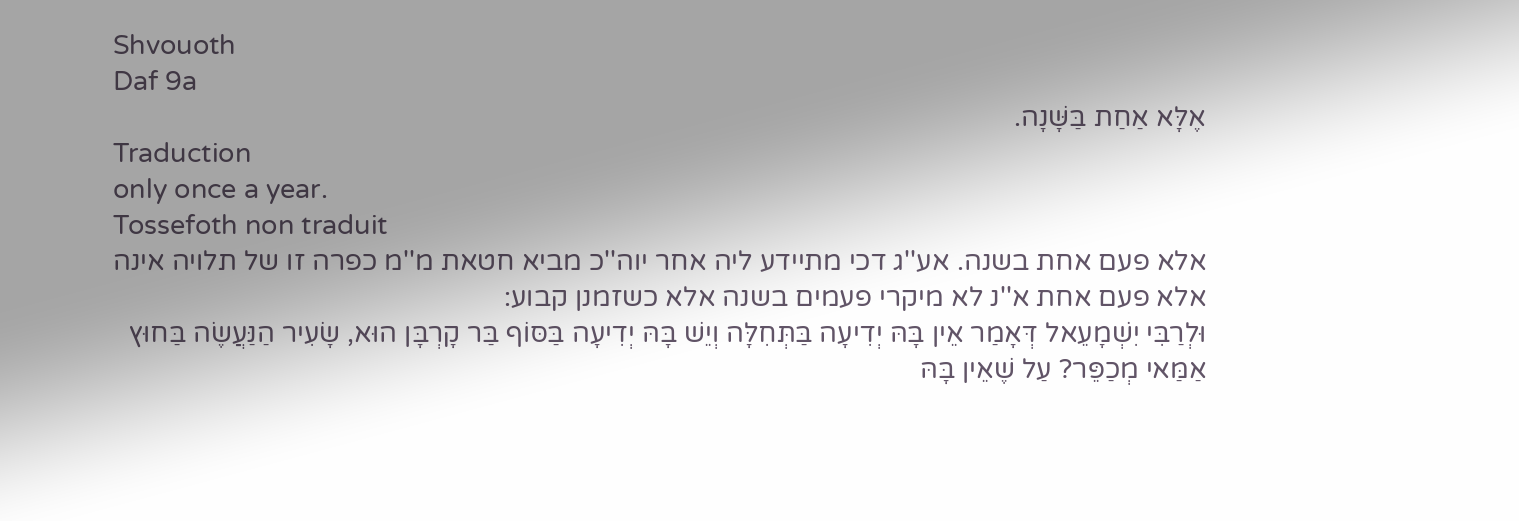Shvouoth
Daf 9a
אֶלָּא אַחַת בַּשָּׁנָה.
Traduction
only once a year.
Tossefoth non traduit
אלא פעם אחת בשנה. אע''ג דכי מתיידע ליה אחר יוה''כ מביא חטאת מ''מ כפרה זו של תלויה אינה אלא פעם אחת א''נ לא מיקרי פעמים בשנה אלא כשזמנן קבוע:
וּלְרַבִּי יִשְׁמָעֵאל דְּאָמַר אֵין בָּהּ יְדִיעָה בַּתְּחִלָּה וְיֵשׁ בָּהּ יְדִיעָה בַּסּוֹף בַּר קָרְבָּן הוּא, שָׂעִיר הַנַּעֲשֶׂה בַּחוּץ אַמַּאי מְכַפֵּר? עַל שֶׁאֵין בָּהּ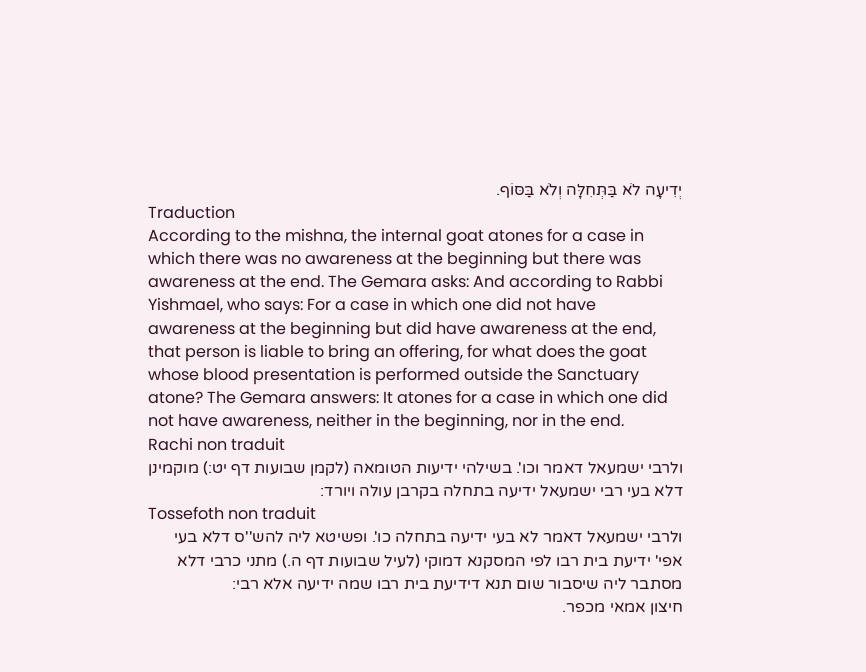יְדִיעָה לֹא בַּתְּחִלָּה וְלֹא בַּסּוֹף.
Traduction
According to the mishna, the internal goat atones for a case in which there was no awareness at the beginning but there was awareness at the end. The Gemara asks: And according to Rabbi Yishmael, who says: For a case in which one did not have awareness at the beginning but did have awareness at the end, that person is liable to bring an offering, for what does the goat whose blood presentation is performed outside the Sanctuary atone? The Gemara answers: It atones for a case in which one did not have awareness, neither in the beginning, nor in the end.
Rachi non traduit
ולרבי ישמעאל דאמר וכו'. בשילהי ידיעות הטומאה (לקמן שבועות דף יט:) מוקמינן דלא בעי רבי ישמעאל ידיעה בתחלה בקרבן עולה ויורד:
Tossefoth non traduit
ולרבי ישמעאל דאמר לא בעי ידיעה בתחלה כו'. ופשיטא ליה להש''ס דלא בעי אפי' ידיעת בית רבו לפי המסקנא דמוקי (לעיל שבועות דף ה.) מתני כרבי דלא מסתבר ליה שיסבור שום תנא דידיעת בית רבו שמה ידיעה אלא רבי:
חיצון אמאי מכפר.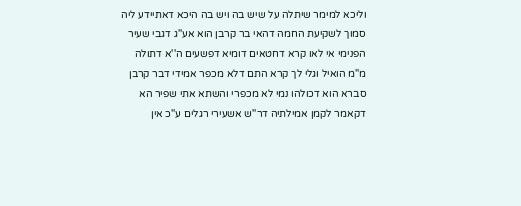וליכא למימר שיתלה על שיש בה ויש בה היכא דאתיידע ליה סמוך לשקיעת החמה דהאי בר קרבן הוא אע''ג דגבי שעיר הפנימי אי לאו קרא דחטאים דומיא דפשעים ה''א דתולה מ''מ הואיל וגלי לך קרא התם דלא מכפר אמידי דבר קרבן סברא הוא דכולהו נמי לא מכפרי והשתא אתי שפיר הא דקאמר לקמן אמילתיה דר''ש אשעירי רגלים ע''כ אין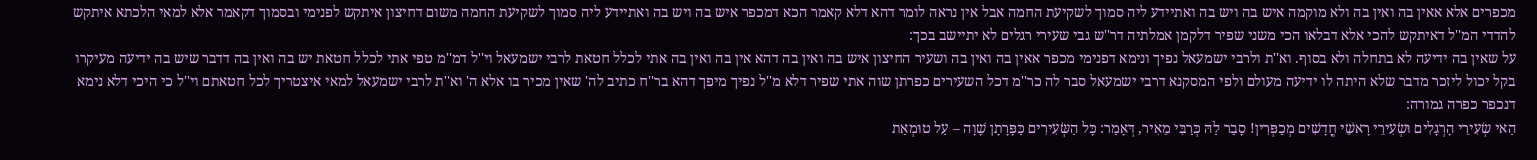מכפרים אלא אאין בה ואין בה ולא מוקמה איש בה ויש בה ואתיידע ליה סמוך לשקיעת החמה אבל אין נראה לומר דהא דלא קאמר הכא דמכפר איש בה ויש בה ואתיידע ליה סמוך לשקיעת החמה משום דחיצון איתקש לפנימי ובסמוך דקאמר אלא למאי הלכתא איתקש להדדי המ''ל דאיתקש להכי אלא דבלאו הכי משני שפיר דלקמן אמלתיה דר''ש גבי שעירי רגלים לא יתיישב בכך:
על שאין בה ידיעה לא בתחלה ולא בסוף. וא''ת ולרבי ישמעאל נפיך ונימא דפנימי מכפר אאין בה ואין בה ושעיר החיצון איש בה ואין בה דהא אין בה ואין בה אתי לכלל חטאת לרבי ישמעאל וי''ל דמ''מ טפי אתי לכלל חטאת יש בה ואין בה דדבר שיש בה ידיעה מעיקרו בקל יכול ליזכר מדבר שלא היתה לו ידיעה מעולם ולפי המסקנא דרבי ישמעאל סבר לה כר''מ דכל השעירים כפרתן שוה אתי שפיר דלא מ''ל נפיך מיפך דהא בר''ח כתיב לה' שאין מכיר בו אלא ה' וא''ת לרבי ישמעאל למאי איצטריך לכל חטאתם וי''ל כי היכי דלא נימא דנכפר כפרה גמורה:
הַאי שְׂעִירֵי הָרְגָלִים וּשְׂעִירֵי רָאשֵׁי חֳדָשִׁים מְכַפְּרִין! סָבַר לַהּ כְּרַבִּי מֵאִיר, דְּאָמַר: כָּל הַשְּׂעִירִים כַּפָּרָתָן שָׁוָה – עַל טוּמְאַת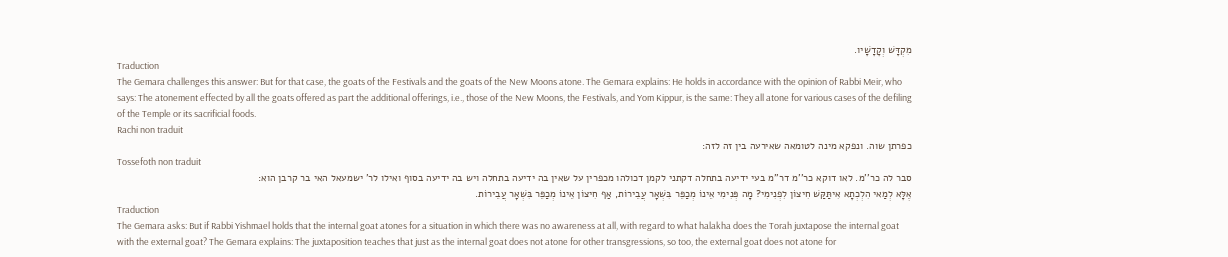מִקְדָּשׁ וְקָדָשָׁיו.
Traduction
The Gemara challenges this answer: But for that case, the goats of the Festivals and the goats of the New Moons atone. The Gemara explains: He holds in accordance with the opinion of Rabbi Meir, who says: The atonement effected by all the goats offered as part the additional offerings, i.e., those of the New Moons, the Festivals, and Yom Kippur, is the same: They all atone for various cases of the defiling of the Temple or its sacrificial foods.
Rachi non traduit
כפרתן שוה. ונפקא מינה לטומאה שאירעה בין זה לזה:
Tossefoth non traduit
סבר לה כר''מ. לאו דוקא כר''מ דר''מ בעי ידיעה בתחלה דקתני לקמן דכולהו מכפרין על שאין בה ידיעה בתחלה ויש בה ידיעה בסוף ואילו לר' ישמעאל האי בר קרבן הוא:
אֶלָּא לְמַאי הִלְכְתָא אִיתַּקַּשׁ חִיצוֹן לִפְנִימִי? מָה פְּנִימִי אֵינוֹ מְכַפֵּר בִּשְׁאָר עֲבֵירוֹת, אַף חִיצוֹן אֵינוֹ מְכַפֵּר בִּשְׁאָר עֲבֵירוֹת.
Traduction
The Gemara asks: But if Rabbi Yishmael holds that the internal goat atones for a situation in which there was no awareness at all, with regard to what halakha does the Torah juxtapose the internal goat with the external goat? The Gemara explains: The juxtaposition teaches that just as the internal goat does not atone for other transgressions, so too, the external goat does not atone for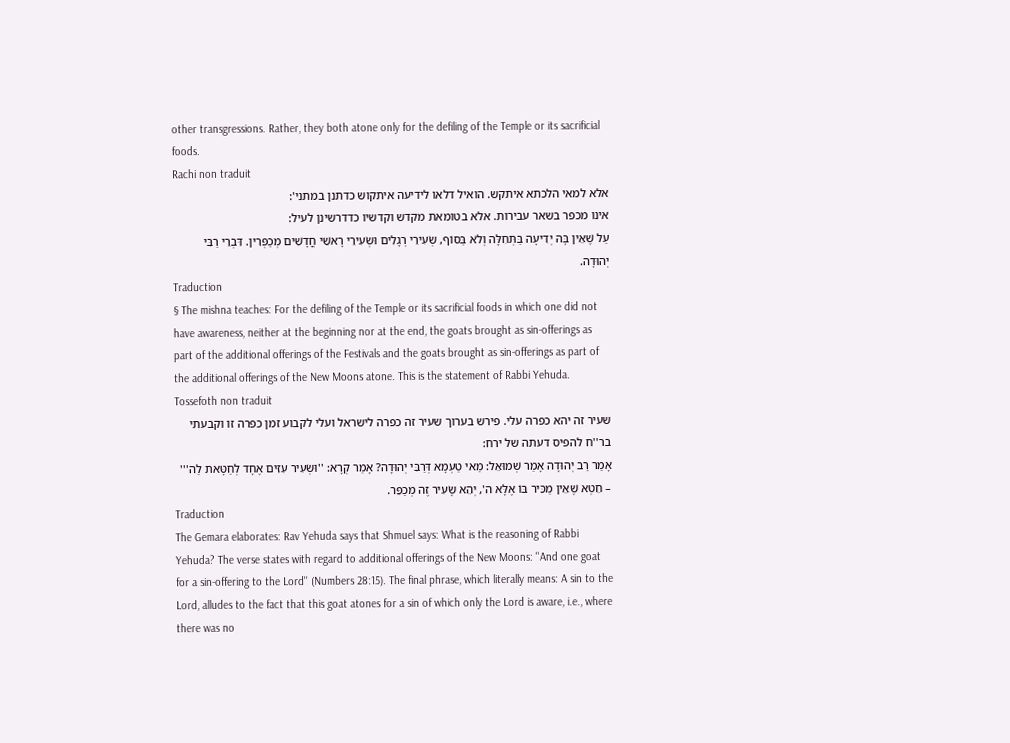other transgressions. Rather, they both atone only for the defiling of the Temple or its sacrificial foods.
Rachi non traduit
אלא למאי הלכתא איתקש. הואיל דלאו לידיעה איתקוש כדתנן במתני':
אינו מכפר בשאר עבירות. אלא בטומאת מקדש וקדשיו כדדרשינן לעיל:
עַל שֶׁאֵין בָּהּ יְדִיעָה בַּתְּחִלָּה וְלֹא בַּסּוֹף, שְׂעִירֵי רְגָלִים וּשְׂעִירֵי רָאשֵׁי חֳדָשִׁים מְכַפְּרִין. דִּבְרֵי רַבִּי יְהוּדָה.
Traduction
§ The mishna teaches: For the defiling of the Temple or its sacrificial foods in which one did not have awareness, neither at the beginning nor at the end, the goats brought as sin-offerings as part of the additional offerings of the Festivals and the goats brought as sin-offerings as part of the additional offerings of the New Moons atone. This is the statement of Rabbi Yehuda.
Tossefoth non traduit
שעיר זה יהא כפרה עלי. פירש בערוך שעיר זה כפרה לישראל ועלי לקבוע זמן כפרה זו וקבעתי בר''ח להפיס דעתה של ירח:
אָמַר רַב יְהוּדָה אָמַר שְׁמוּאֵל: מַאי טַעְמָא דְּרַבִּי יְהוּדָה? אָמַר קְרָא: ''וּשְׂעִיר עִזִּים אֶחָד לְחַטָּאת לַה''' – חֵטְא שֶׁאֵין מַכִּיר בּוֹ אֶלָּא ה', יְהֵא שָׂעִיר זֶה מְכַפֵּר.
Traduction
The Gemara elaborates: Rav Yehuda says that Shmuel says: What is the reasoning of Rabbi Yehuda? The verse states with regard to additional offerings of the New Moons: ''And one goat for a sin-offering to the Lord'' (Numbers 28:15). The final phrase, which literally means: A sin to the Lord, alludes to the fact that this goat atones for a sin of which only the Lord is aware, i.e., where there was no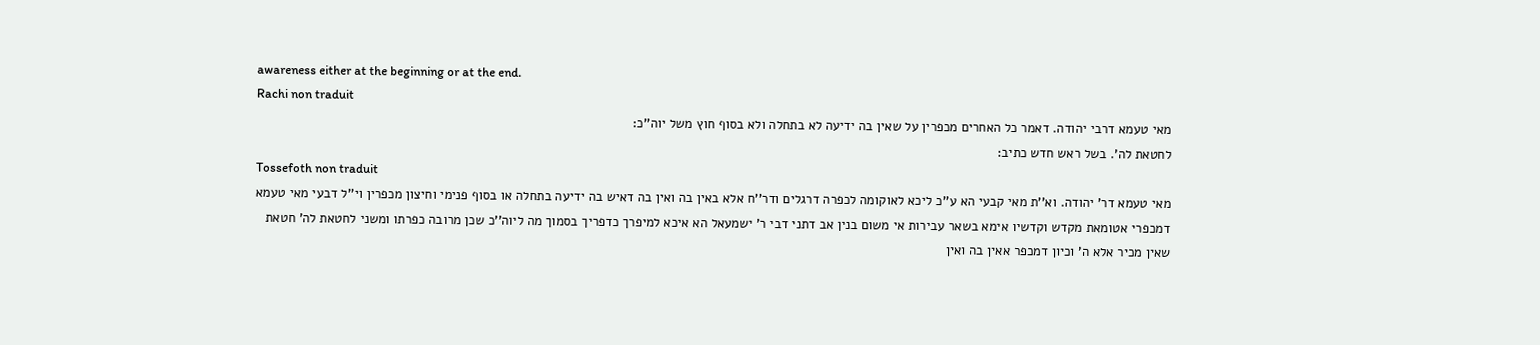awareness either at the beginning or at the end.
Rachi non traduit
מאי טעמא דרבי יהודה. דאמר כל האחרים מכפרין על שאין בה ידיעה לא בתחלה ולא בסוף חוץ משל יוה''כ:
לחטאת לה'. בשל ראש חדש כתיב:
Tossefoth non traduit
מאי טעמא דר' יהודה. וא''ת מאי קבעי הא ע''כ ליכא לאוקומה לכפרה דרגלים ודר''ח אלא באין בה ואין בה דאיש בה ידיעה בתחלה או בסוף פנימי וחיצון מכפרין וי''ל דבעי מאי טעמא דמכפרי אטומאת מקדש וקדשיו אימא בשאר עבירות אי משום בנין אב דתני דבי ר' ישמעאל הא איכא למיפרך כדפריך בסמוך מה ליוה''כ שכן מרובה כפרתו ומשני לחטאת לה' חטאת שאין מכיר אלא ה' וכיון דמכפר אאין בה ואין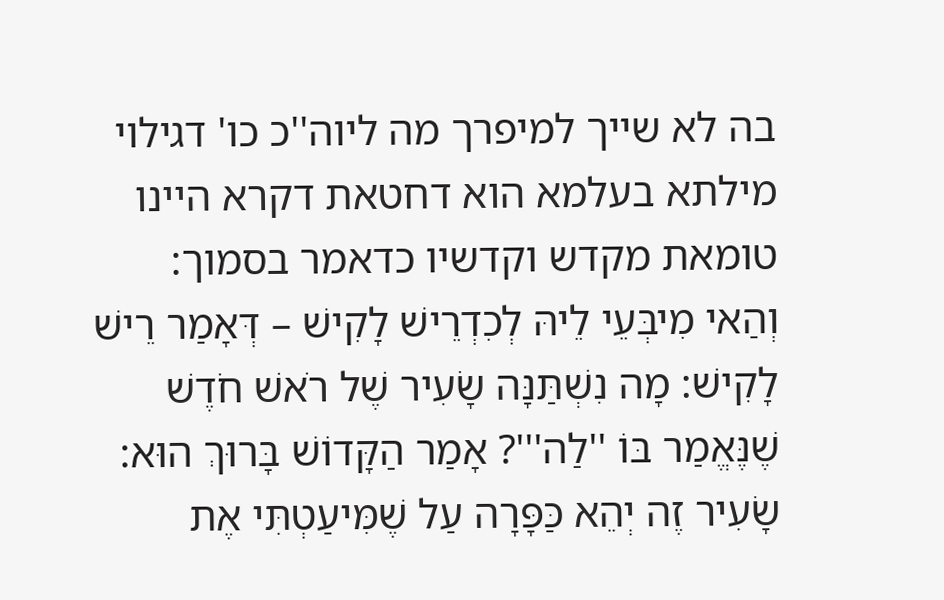בה לא שייך למיפרך מה ליוה''כ כו' דגילוי מילתא בעלמא הוא דחטאת דקרא היינו טומאת מקדש וקדשיו כדאמר בסמוך:
וְהַאי מִיבְּעֵי לֵיהּ לְכִדְרֵישׁ לָקִישׁ – דְּאָמַר רֵישׁ לָקִישׁ: מָה נִשְׁתַּנָּה שָׂעִיר שֶׁל רֹאשׁ חֹדֶשׁ שֶׁנֶּאֱמַר בּוֹ ''לַה'''? אָמַר הַקָּדוֹשׁ בָּרוּךְ הוּא: שָׂעִיר זֶה יְהֵא כַּפָּרָה עַל שֶׁמִּיעַטְתִּי אֶת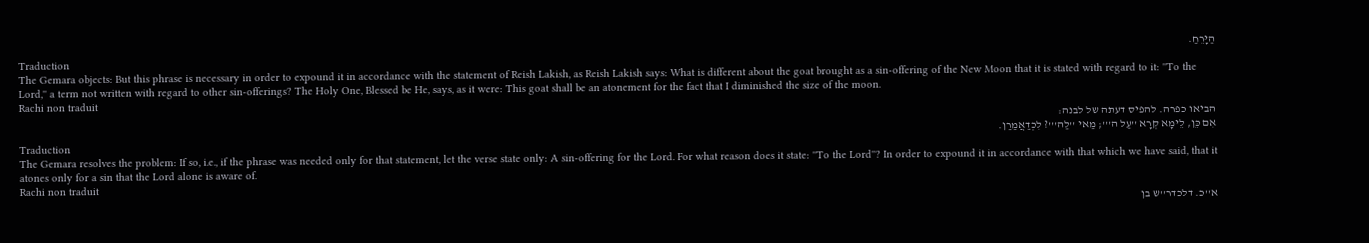הַיָּרֵחַ.
Traduction
The Gemara objects: But this phrase is necessary in order to expound it in accordance with the statement of Reish Lakish, as Reish Lakish says: What is different about the goat brought as a sin-offering of the New Moon that it is stated with regard to it: ''To the Lord,'' a term not written with regard to other sin-offerings? The Holy One, Blessed be He, says, as it were: This goat shall be an atonement for the fact that I diminished the size of the moon.
Rachi non traduit
הביאו כפרה. להפיס דעתה של לבנה:
אִם כֵּן, לֵימָא קְרָא ''עַל ה'''; מַאי ''לַה'''? לִכְדַאֲמַרַן.
Traduction
The Gemara resolves the problem: If so, i.e., if the phrase was needed only for that statement, let the verse state only: A sin-offering for the Lord. For what reason does it state: ''To the Lord''? In order to expound it in accordance with that which we have said, that it atones only for a sin that the Lord alone is aware of.
Rachi non traduit
א''כ. דלכדר''ש בן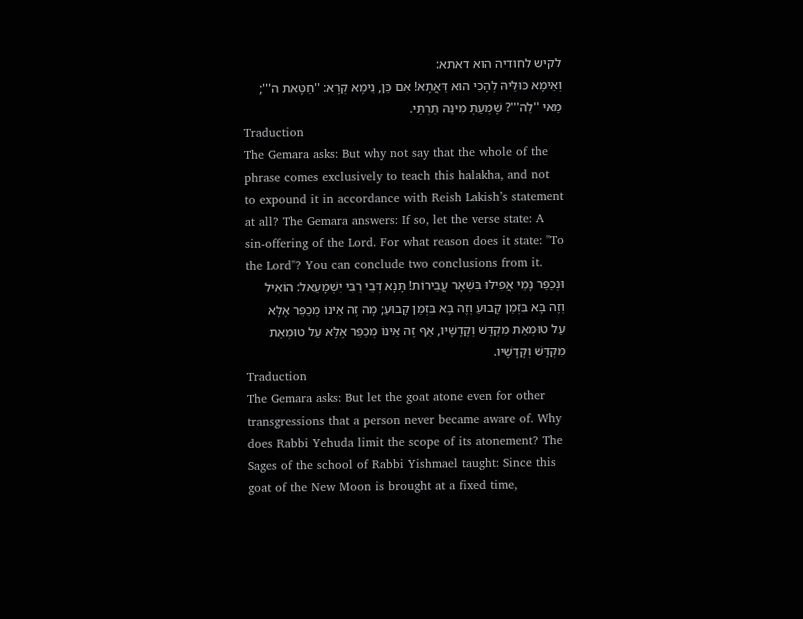לקיש לחודיה הוא דאתא:
וְאֵימָא כּוּלֵּיהּ לְהָכִי הוּא דַּאֲתָא! אִם כֵּן, נֵימָא קְרָא: ''חַטָּאת ה'''; מַאי ''לַה'''? שָׁמְעַתְּ מִינַּהּ תַּרְתֵּי.
Traduction
The Gemara asks: But why not say that the whole of the phrase comes exclusively to teach this halakha, and not to expound it in accordance with Reish Lakish’s statement at all? The Gemara answers: If so, let the verse state: A sin-offering of the Lord. For what reason does it state: ''To the Lord''? You can conclude two conclusions from it.
וּנְכַפַּר נָמֵי אֲפִילּוּ בִּשְׁאָר עֲבֵירוֹת! תָּנָא דְּבֵי רַבִּי יִשְׁמָעֵאל: הוֹאִיל וְזֶה בָּא בִּזְמַן קָבוּעַ וְזֶה בָּא בִּזְמַן קָבוּעַ; מָה זֶה אֵינוֹ מְכַפֵּר אֶלָּא עַל טוּמְאַת מִקְדָּשׁ וְקָדָשָׁיו, אַף זֶה אֵינוֹ מְכַפֵּר אֶלָּא עַל טוּמְאַת מִקְדָּשׁ וְקָדָשָׁיו.
Traduction
The Gemara asks: But let the goat atone even for other transgressions that a person never became aware of. Why does Rabbi Yehuda limit the scope of its atonement? The Sages of the school of Rabbi Yishmael taught: Since this goat of the New Moon is brought at a fixed time,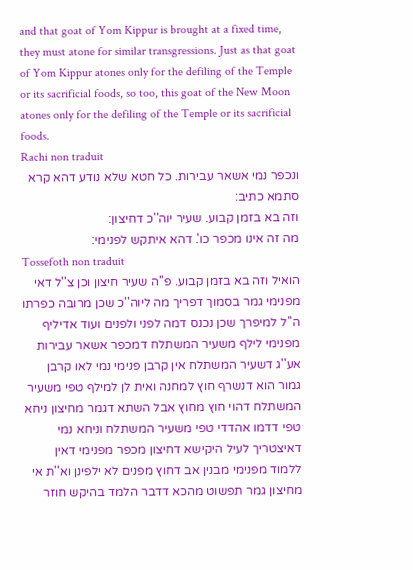and that goat of Yom Kippur is brought at a fixed time, they must atone for similar transgressions. Just as that goat of Yom Kippur atones only for the defiling of the Temple or its sacrificial foods, so too, this goat of the New Moon atones only for the defiling of the Temple or its sacrificial foods.
Rachi non traduit
ונכפר נמי אשאר עבירות. כל חטא שלא נודע דהא קרא סתמא כתיב:
וזה בא בזמן קבוע. שעיר יוה''כ דחיצון:
מה זה אינו מכפר כו'. דהא איתקש לפנימי:
Tossefoth non traduit
הואיל וזה בא בזמן קבוע. פ''ה שעיר חיצון וכן צ''ל דאי מפנימי גמר בסמוך דפריך מה ליוה''כ שכן מרובה כפרתו ה''ל למיפרך שכן נכנס דמה לפני ולפנים ועוד אדיליף מפנימי לילף משעיר המשתלח דמכפר אשאר עבירות אע''ג דשעיר המשתלח אין קרבן פנימי נמי לאו קרבן גמור הוא דנשרף חוץ למחנה ואית לן למילף טפי משעיר המשתלח דהוי חוץ מחוץ אבל השתא דגמר מחיצון ניחא טפי דדמו אהדדי טפי משעיר המשתלח וניחא נמי דאיצטריך לעיל היקישא דחיצון מכפר מפנימי דאין ללמוד מפנימי מבנין אב דחוץ מפנים לא ילפינן וא''ת אי מחיצון גמר תפשוט מהכא דדבר הלמד בהיקש חוזר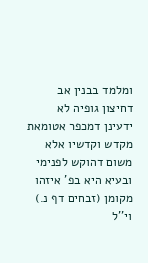ומלמד בבנין אב דחיצון גופיה לא ידעינן דמכפר אטומאת מקדש וקדשיו אלא משום דהוקש לפנימי ובעיא היא בפ' איזהו מקומן (זבחים דף נ.) וי''ל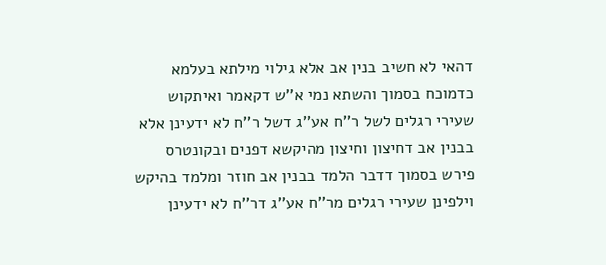דהאי לא חשיב בנין אב אלא גילוי מילתא בעלמא כדמוכח בסמוך והשתא נמי א''ש דקאמר ואיתקוש שעירי רגלים לשל ר''ח אע''ג דשל ר''ח לא ידעינן אלא בבנין אב דחיצון וחיצון מהיקשא דפנים ובקונטרס פירש בסמוך דדבר הלמד בבנין אב חוזר ומלמד בהיקש וילפינן שעירי רגלים מר''ח אע''ג דר''ח לא ידעינן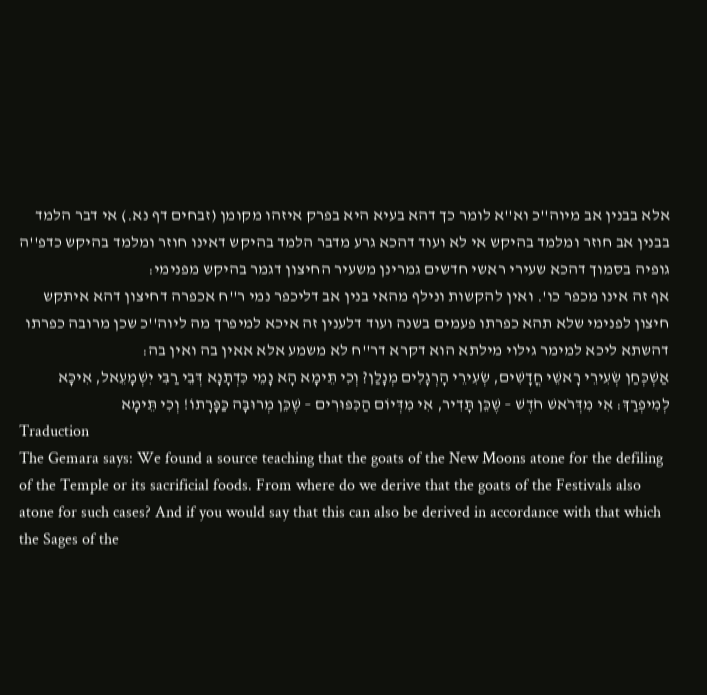אלא בבנין אב מיוה''כ וא''א לומר כך דהא בעיא היא בפרק איזהו מקומן (זבחים דף נא.) אי דבר הלמד בבנין אב חוזר ומלמד בהיקש אי לא ועוד דהכא גרע מדבר הלמד בהיקש דאינו חוזר ומלמד בהיקש כדפ''ה גופיה בסמוך דהכא שעירי ראשי חדשים גמרינן משעיר החיצון דגמר בהיקש מפנימי:
אף זה אינו מכפר כו'. ואין להקשות ונילף מהאי בנין אב דליכפר נמי ר''ח אכפרה דחיצון דהא איתקש חיצון לפנימי שלא תהא כפרתו פעמים בשנה ועוד דלענין זה איכא למיפרך מה ליוה''כ שכן מרובה כפרתו דהשתא ליכא למימר גילוי מילתא הוא דקרא דר''ח לא משמע אלא אאין בה ואין בה:
אַשְׁכְּחַן שְׂעִירֵי רָאשֵׁי חֳדָשִׁים, שְׂעִירֵי הָרְגָלִים מְנָלַן? וְכִי תֵּימָא הָא נָמֵי כִּדְתָנָא דְּבֵי רַבִּי יִשְׁמָעֵאל, אִיכָּא לְמִיפְרַךְ: אִי מִדְּרֹאשׁ חֹדֶשׁ – שֶׁכֵּן תָּדִיר, אִי מִדְּיוֹם הַכִּפּוּרִים – שֶׁכֵּן מְרוּבָּה כַּפָּרָתוֹ! וְכִי תֵּימָא
Traduction
The Gemara says: We found a source teaching that the goats of the New Moons atone for the defiling of the Temple or its sacrificial foods. From where do we derive that the goats of the Festivals also atone for such cases? And if you would say that this can also be derived in accordance with that which the Sages of the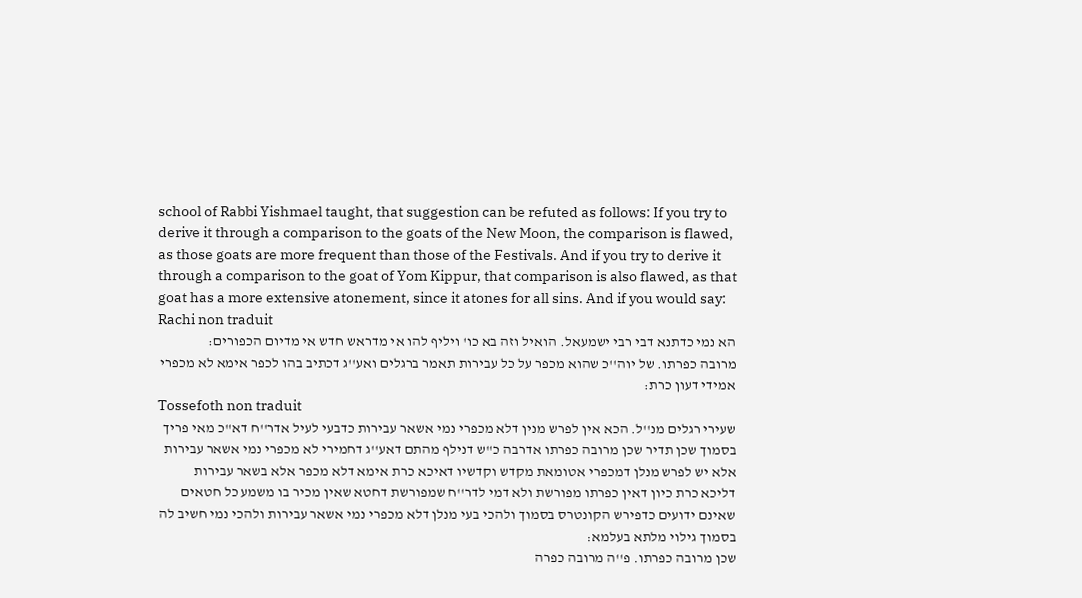school of Rabbi Yishmael taught, that suggestion can be refuted as follows: If you try to derive it through a comparison to the goats of the New Moon, the comparison is flawed, as those goats are more frequent than those of the Festivals. And if you try to derive it through a comparison to the goat of Yom Kippur, that comparison is also flawed, as that goat has a more extensive atonement, since it atones for all sins. And if you would say:
Rachi non traduit
הא נמי כדתנא דבי רבי ישמעאל. הואיל וזה בא כו' ויליף להו אי מדראש חדש אי מדיום הכפורים:
מרובה כפרתו. של יוה''כ שהוא מכפר על כל עבירות תאמר ברגלים ואע''ג דכתיב בהו לכפר אימא לא מכפרי אמידי דעון כרת:
Tossefoth non traduit
שעירי רגלים מנ''ל. הכא אין לפרש מנין דלא מכפרי נמי אשאר עבירות כדבעי לעיל אדר''ח דא''כ מאי פריך בסמוך שכן תדיר שכן מרובה כפרתו אדרבה כ''ש דנילף מהתם דאע''ג דחמירי לא מכפרי נמי אשאר עבירות אלא יש לפרש מנלן דמכפרי אטומאת מקדש וקדשיו דאיכא כרת אימא דלא מכפר אלא בשאר עבירות דליכא כרת כיון דאין כפרתו מפורשת ולא דמי לדר''ח שמפורשת דחטא שאין מכיר בו משמע כל חטאים שאינם ידועים כדפירש הקונטרס בסמוך ולהכי בעי מנלן דלא מכפרי נמי אשאר עבירות ולהכי נמי חשיב לה בסמוך גילוי מלתא בעלמא:
שכן מרובה כפרתו. פ''ה מרובה כפרה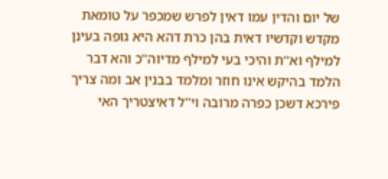של יום והדין עמו דאין לפרש שמכפר על טומאת מקדש וקדשיו דאית בהן כרת דהא היא גופה בעינן למילף וא''ת והיכי בעי למילף מדיוה''כ והא דבר הלמד בהיקש אינו חוזר ומלמד בבנין אב ומה צריך פירכא דשכן כפרה מרובה וי''ל דאיצטריך האי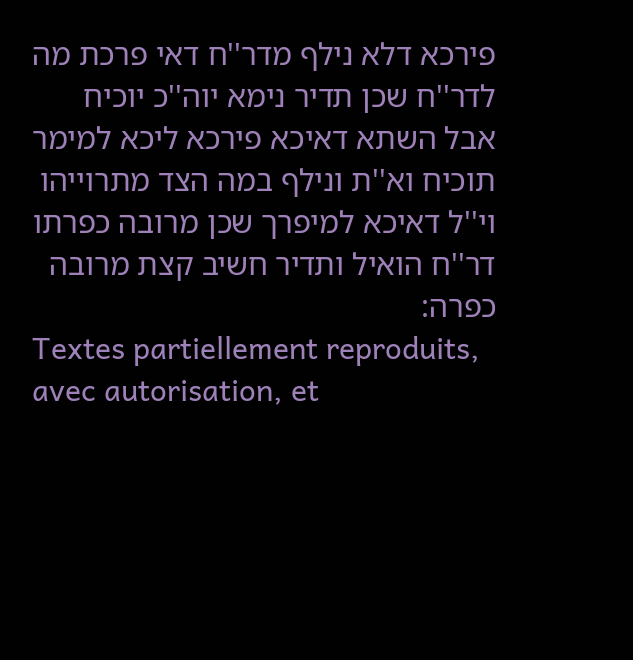פירכא דלא נילף מדר''ח דאי פרכת מה לדר''ח שכן תדיר נימא יוה''כ יוכיח אבל השתא דאיכא פירכא ליכא למימר תוכיח וא''ת ונילף במה הצד מתרוייהו וי''ל דאיכא למיפרך שכן מרובה כפרתו דר''ח הואיל ותדיר חשיב קצת מרובה כפרה:
Textes partiellement reproduits, avec autorisation, et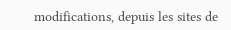modifications, depuis les sites de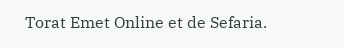Torat Emet Online et de Sefaria.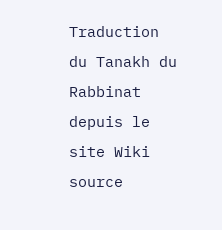Traduction du Tanakh du Rabbinat depuis le site Wiki source